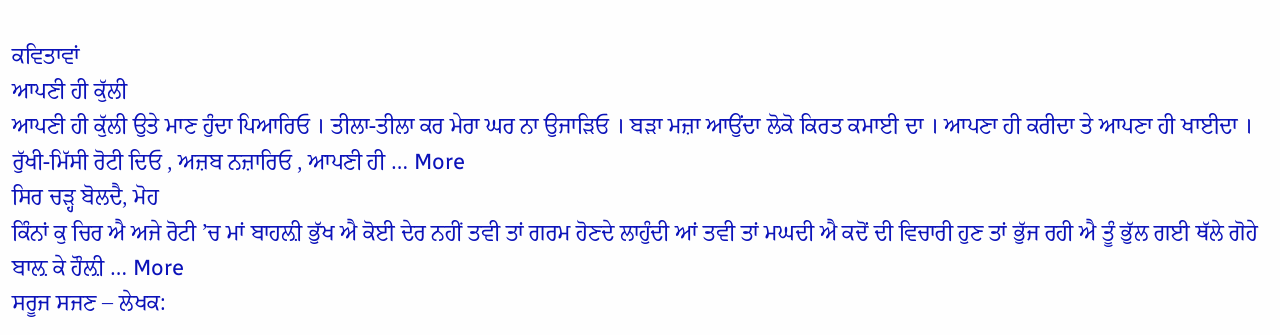ਕਵਿਤਾਵਾਂ
ਆਪਣੀ ਹੀ ਕੁੱਲੀ
ਆਪਣੀ ਹੀ ਕੁੱਲੀ ਉਤੇ ਮਾਣ ਹੁੰਦਾ ਪਿਆਰਿਓ । ਤੀਲਾ-ਤੀਲਾ ਕਰ ਮੇਰਾ ਘਰ ਨਾ ਉਜਾੜਿਓ । ਬੜਾ ਮਜ਼ਾ ਆਉਂਦਾ ਲੋਕੋ ਕਿਰਤ ਕਮਾਈ ਦਾ । ਆਪਣਾ ਹੀ ਕਰੀਦਾ ਤੇ ਆਪਣਾ ਹੀ ਖਾਈਦਾ । ਰੁੱਖੀ-ਮਿੱਸੀ ਰੋਟੀ ਦਿਓ , ਅਜ਼ਬ ਨਜ਼ਾਰਿਓ , ਆਪਣੀ ਹੀ … More
ਸਿਰ ਚੜ੍ਹ ਬੋਲਦੈ, ਮੋਹ
ਕਿੰਨਾਂ ਕੁ ਚਿਰ ਐ ਅਜੇ ਰੋਟੀ ’ਚ ਮਾਂ ਬਾਹਲ਼ੀ ਭੁੱਖ ਐ ਕੋਈ ਦੇਰ ਨਹੀਂ ਤਵੀ ਤਾਂ ਗਰਮ ਹੋਣਦੇ ਲਾਹੁੰਦੀ ਆਂ ਤਵੀ ਤਾਂ ਮਘਦੀ ਐ ਕਦੋਂ ਦੀ ਵਿਚਾਰੀ ਹੁਣ ਤਾਂ ਭੁੱਜ ਰਹੀ ਐ ਤੂੰ ਭੁੱਲ ਗਈ ਥੱਲੇ ਗੋਹੇ ਬਾਲ਼ ਕੇ ਹੌਲ਼ੀ … More
ਸਰੂਜ ਸਜਣ – ਲੇਖਕ: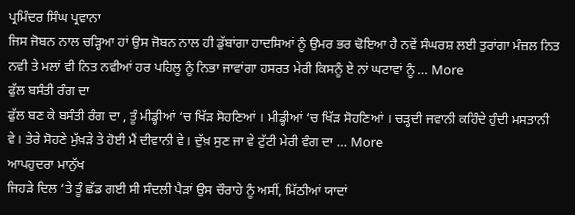ਪ੍ਰਮਿੰਦਰ ਸਿੰਘ ਪ੍ਰਵਾਨਾ
ਜਿਸ ਜੋਬਨ ਨਾਲ ਚੜ੍ਹਿਆ ਹਾਂ ਉਸ ਜੋਬਨ ਨਾਲ ਹੀ ਡੁੱਬਾਂਗਾ ਹਾਦਸਿਆਂ ਨੂੰ ਉਮਰ ਭਰ ਢੋਇਆ ਹੈ ਨਵੇਂ ਸੰਘਰਸ਼ ਲਈ ਤੁਰਾਂਗਾ ਮੰਜ਼ਲ ਨਿਤ ਨਵੀ ਤੇ ਮਲਾਂ ਵੀ ਨਿਤ ਨਵੀਆਂ ਹਰ ਪਹਿਲੂ ਨੂੰ ਨਿਭਾ ਜਾਵਾਂਗਾ ਹਸਰਤ ਮੇਰੀ ਕਿਸਨੂੰ ਏ ਨਾਂ ਘਟਾਵਾਂ ਨੂੰ … More
ਫੁੱਲ ਬਸੰਤੀ ਰੰਗ ਦਾ
ਫੁੱਲ ਬਣ ਕੇ ਬਸੰਤੀ ਰੰਗ ਦਾ , ਤੂੰ ਮੀਡ੍ਹੀਆਂ ‘ਚ ਖਿੱੜ ਸੋਹਣਿਆਂ । ਮੀਡ੍ਹੀਆਂ ‘ਚ ਖਿੱੜ ਸੋਹਣਿਆਂ । ਚੜ੍ਹਦੀ ਜਵਾਨੀ ਕਹਿੰਦੇ ਹੁੰਦੀ ਮਸਤਾਨੀ ਵੇ। ਤੇਰੇ ਸੋਹਣੇ ਮੁੱਖ਼ੜੇ ਤੇ ਹੋਈ ਮੈਂ ਦੀਵਾਨੀ ਵੇ। ਦੁੱਖ਼ ਸੁਣ ਜਾ ਵੇ ਟੁੱਟੀ ਮੇਰੀ ਵੰਗ ਦਾ … More
ਆਪਹੁਦਰਾ ਮਾਨੁੱਖ
ਜਿਹੜੇ ਦਿਲ ‘ਤੇ ਤੂੰ ਛੱਡ ਗਈ ਸੀ ਸੰਦਲੀ ਪੈੜਾਂ ਉਸ ਚੌਰਾਹੇ ਨੂੰ ਅਸੀਂ, ਮਿੱਠੀਆਂ ਯਾਦਾਂ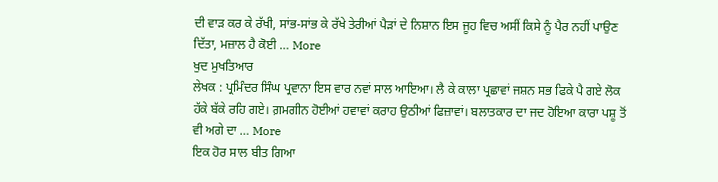ਦੀ ਵਾੜ ਕਰ ਕੇ ਰੱਖੀ, ਸਾਂਭ-ਸਾਂਭ ਕੇ ਰੱਖੇ ਤੇਰੀਆਂ ਪੈੜਾਂ ਦੇ ਨਿਸ਼ਾਨ ਇਸ ਜੂਹ ਵਿਚ ਅਸੀਂ ਕਿਸੇ ਨੂੰ ਪੈਰ ਨਹੀਂ ਪਾਉਣ ਦਿੱਤਾ, ਮਜ਼ਾਲ ਹੈ ਕੋਈ … More
ਖੁਦ ਮੁਖਤਿਆਰ
ਲੇਖਕ : ਪ੍ਰਮਿੰਦਰ ਸਿੰਘ ਪ੍ਰਵਾਨਾ ਇਸ ਵਾਰ ਨਵਾਂ ਸਾਲ ਆਇਆ। ਲੈ ਕੇ ਕਾਲਾ ਪ੍ਰਛਾਵਾਂ ਜਸ਼ਨ ਸਭ ਫਿਕੇ ਪੈ ਗਏ ਲੋਕ ਹੱਕੇ ਬੱਕੇ ਰਹਿ ਗਏ। ਗ਼ਮਗੀਨ ਹੋਈਆਂ ਹਵਾਵਾਂ ਕਰਾਹ ਉਠੀਆਂ ਫਿਜ਼ਾਵਾਂ। ਬਲਾਤਕਾਰ ਦਾ ਜਦ ਹੋਇਆ ਕਾਰਾ ਪਸ਼ੂ ਤੋਂ ਵੀ ਅਗੇ ਦਾ … More
ਇਕ ਹੋਰ ਸਾਲ ਬੀਤ ਗਿਆ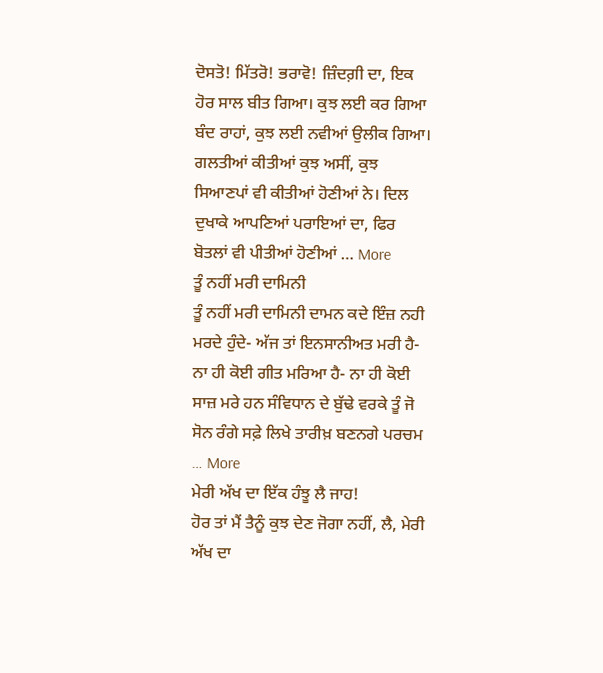ਦੋਸਤੋ! ਮਿੱਤਰੋ! ਭਰਾਵੋ! ਜ਼ਿੰਦਗ਼ੀ ਦਾ, ਇਕ ਹੋਰ ਸਾਲ ਬੀਤ ਗਿਆ। ਕੁਝ ਲਈ ਕਰ ਗਿਆ ਬੰਦ ਰਾਹਾਂ, ਕੁਝ ਲਈ ਨਵੀਆਂ ਉਲੀਕ ਗਿਆ। ਗਲਤੀਆਂ ਕੀਤੀਆਂ ਕੁਝ ਅਸੀਂ, ਕੁਝ ਸਿਆਣਪਾਂ ਵੀ ਕੀਤੀਆਂ ਹੋਣੀਆਂ ਨੇ। ਦਿਲ ਦੁਖਾਕੇ ਆਪਣਿਆਂ ਪਰਾਇਆਂ ਦਾ, ਫਿਰ ਬੋਤਲਾਂ ਵੀ ਪੀਤੀਆਂ ਹੋਣੀਆਂ … More
ਤੂੰ ਨਹੀਂ ਮਰੀ ਦਾਮਿਨੀ
ਤੂੰ ਨਹੀਂ ਮਰੀ ਦਾਮਿਨੀ ਦਾਮਨ ਕਦੇ ਇੰਜ਼ ਨਹੀ ਮਰਦੇ ਹੁੰਦੇ- ਅੱਜ ਤਾਂ ਇਨਸਾਨੀਅਤ ਮਰੀ ਹੈ- ਨਾ ਹੀ ਕੋਈ ਗੀਤ ਮਰਿਆ ਹੈ- ਨਾ ਹੀ ਕੋਈ ਸਾਜ਼ ਮਰੇ ਹਨ ਸੰਵਿਧਾਨ ਦੇ ਬੁੱਢੇ ਵਰਕੇ ਤੂੰ ਜੋ ਸੋਨ ਰੰਗੇ ਸਫ਼ੇ ਲਿਖੇ ਤਾਰੀਖ਼ ਬਣਨਗੇ ਪਰਚਮ … More
ਮੇਰੀ ਅੱਖ ਦਾ ਇੱਕ ਹੰਝੂ ਲੈ ਜਾਹ!
ਹੋਰ ਤਾਂ ਮੈਂ ਤੈਨੂੰ ਕੁਝ ਦੇਣ ਜੋਗਾ ਨਹੀਂ, ਲੈ, ਮੇਰੀ ਅੱਖ ਦਾ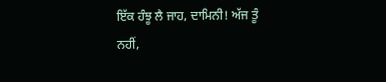ਇੱਕ ਹੰਝੂ ਲੈ ਜਾਹ, ਦਾਮਿਨੀ! ਅੱਜ ਤੂੰ ਨਹੀਂ,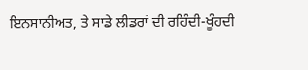ਇਨਸਾਨੀਅਤ, ਤੇ ਸਾਡੇ ਲੀਡਰਾਂ ਦੀ ਰਹਿੰਦੀ-ਖੂੰਹਦੀ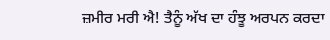ਜ਼ਮੀਰ ਮਰੀ ਐ! ਤੈਨੂੰ ਅੱਖ ਦਾ ਹੰਝੂ ਅਰਪਨ ਕਰਦਾ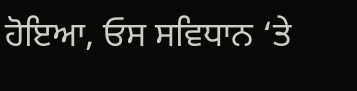ਹੋਇਆ, ਓਸ ਸਵਿਧਾਨ ‘ਤੇ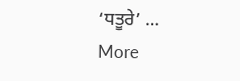‘ਧਤੂਰੇ’ … More